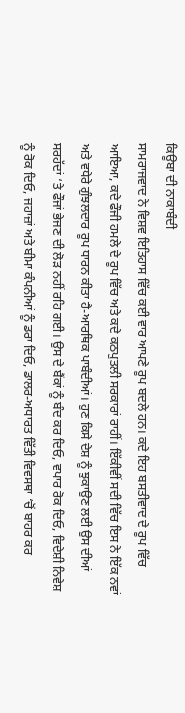ਕਿਊਬਾ ਦੀ ਨਾਕਾਬੰਦੀ
ਸਾਮਰਾਜਵਾਦ ਨੇ ਵਿਸ਼ਵ ਇਤਿਹਾਸ ਵਿੱਚ ਕਈ ਵਾਰ ਆਪਣੇ ਰੂਪ ਬਦਲੇ ਹਨ। ਕਦੇ ਇਹ ਬਸਤੀਵਾਦ ਦੇ ਰੂਪ ਵਿੱਚ ਆਇਆ, ਕਦੇ ਫੌਜੀ ਹਮਲੇ ਦੇ ਰੂਪ ਵਿੱਚ ਅਤੇ ਕਦੇ ਕਠਪੁਤਲੀ ਸਰਕਾਰਾਂ ਰਾਹੀਂ। ਇੱਕੀਵੀਂ ਸਦੀ ਵਿੱਚ ਇਸ ਨੇ ਇੱਕ ਨਵਾਂ ਅਤੇ ਵਧੇਰੇ ਗੁੰਝਲਦਾਰ ਰੂਪ ਧਾਰਨ ਕੀਤਾ ਹੈ-ਆਰਥਿਕ ਪਾਬੰਦੀਆਂ। ਹੁਣ ਕਿਸੇ ਦੇਸ਼ ਨੂੰ ਝੁਕਾਉਣ ਲਈ ਉਸ ਦੀਆਂ ਸਰਹੱਦਾਂ ‘ਤੇ ਫੌਜਾਂ ਭੇਜਣ ਦੀ ਲੋੜ ਨਹੀਂ ਰਹਿ ਗਈ। ਉਸ ਦੇ ਬੈਂਕਾਂ ਨੂੰ ਬੰਦ ਕਰ ਦਿਓ, ਵਪਾਰ ਰੋਕ ਦਿਓ, ਵਿਦੇਸ਼ੀ ਨਿਵੇਸ਼ ਨੂੰ ਰੋਕ ਦਿਓ, ਜਹਾਜ਼ਾਂ ਅਤੇ ਬੀਮਾ ਕੰਪਨੀਆਂ ਨੂੰ ਡਰਾ ਦਿਓ, ਡਾਲਰ-ਅਧਾਰਤ ਵਿੱਤੀ ਵਿਵਸਥਾ ‘ਚੋਂ ਬਾਹਰ ਕਰ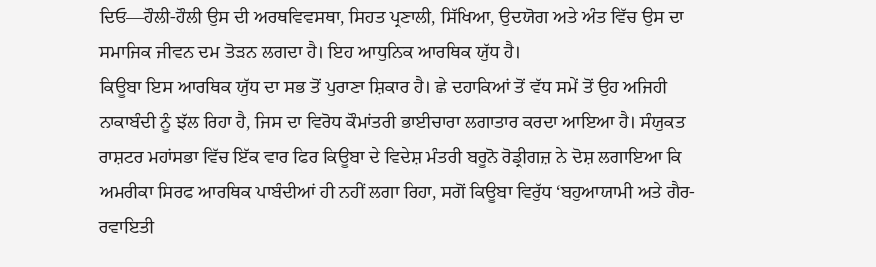ਦਿਓ—ਹੌਲੀ-ਹੌਲੀ ਉਸ ਦੀ ਅਰਥਵਿਵਸਥਾ, ਸਿਹਤ ਪ੍ਰਣਾਲੀ, ਸਿੱਖਿਆ, ਉਦਯੋਗ ਅਤੇ ਅੰਤ ਵਿੱਚ ਉਸ ਦਾ ਸਮਾਜਿਕ ਜੀਵਨ ਦਮ ਤੋੜਨ ਲਗਦਾ ਹੈ। ਇਹ ਆਧੁਨਿਕ ਆਰਥਿਕ ਯੁੱਧ ਹੈ।
ਕਿਊਬਾ ਇਸ ਆਰਥਿਕ ਯੁੱਧ ਦਾ ਸਭ ਤੋਂ ਪੁਰਾਣਾ ਸ਼ਿਕਾਰ ਹੈ। ਛੇ ਦਹਾਕਿਆਂ ਤੋਂ ਵੱਧ ਸਮੇਂ ਤੋਂ ਉਹ ਅਜਿਹੀ ਨਾਕਾਬੰਦੀ ਨੂੰ ਝੱਲ ਰਿਹਾ ਹੈ, ਜਿਸ ਦਾ ਵਿਰੋਧ ਕੌਮਾਂਤਰੀ ਭਾਈਚਾਰਾ ਲਗਾਤਾਰ ਕਰਦਾ ਆਇਆ ਹੈ। ਸੰਯੁਕਤ ਰਾਸ਼ਟਰ ਮਹਾਂਸਭਾ ਵਿੱਚ ਇੱਕ ਵਾਰ ਫਿਰ ਕਿਊਬਾ ਦੇ ਵਿਦੇਸ਼ ਮੰਤਰੀ ਬਰੂਨੋ ਰੋਡ੍ਰੀਗਜ਼ ਨੇ ਦੋਸ਼ ਲਗਾਇਆ ਕਿ ਅਮਰੀਕਾ ਸਿਰਫ ਆਰਥਿਕ ਪਾਬੰਦੀਆਂ ਹੀ ਨਹੀਂ ਲਗਾ ਰਿਹਾ, ਸਗੋਂ ਕਿਊਬਾ ਵਿਰੁੱਧ ‘ਬਹੁਆਯਾਮੀ ਅਤੇ ਗੈਰ-ਰਵਾਇਤੀ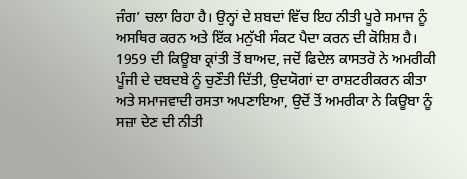ਜੰਗ’ ਚਲਾ ਰਿਹਾ ਹੈ। ਉਨ੍ਹਾਂ ਦੇ ਸ਼ਬਦਾਂ ਵਿੱਚ ਇਹ ਨੀਤੀ ਪੂਰੇ ਸਮਾਜ ਨੂੰ ਅਸਥਿਰ ਕਰਨ ਅਤੇ ਇੱਕ ਮਨੁੱਖੀ ਸੰਕਟ ਪੈਦਾ ਕਰਨ ਦੀ ਕੋਸ਼ਿਸ਼ ਹੈ। 1959 ਦੀ ਕਿਊਬਾ ਕ੍ਰਾਂਤੀ ਤੋਂ ਬਾਅਦ, ਜਦੋਂ ਫਿਦੇਲ ਕਾਸਤਰੋ ਨੇ ਅਮਰੀਕੀ ਪੂੰਜੀ ਦੇ ਦਬਦਬੇ ਨੂੰ ਚੁਣੌਤੀ ਦਿੱਤੀ, ਉਦਯੋਗਾਂ ਦਾ ਰਾਸ਼ਟਰੀਕਰਨ ਕੀਤਾ ਅਤੇ ਸਮਾਜਵਾਦੀ ਰਸਤਾ ਅਪਣਾਇਆ, ਉਦੋਂ ਤੋਂ ਅਮਰੀਕਾ ਨੇ ਕਿਊਬਾ ਨੂੰ ਸਜ਼ਾ ਦੇਣ ਦੀ ਨੀਤੀ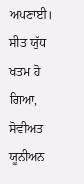ਅਪਣਾਈ। ਸੀਤ ਯੁੱਧ ਖਤਮ ਹੋ ਗਿਆ, ਸੋਵੀਅਤ ਯੂਨੀਅਨ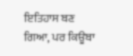ਇਤਿਹਾਸ ਬਣ ਗਿਆ, ਪਰ ਕਿਊਬਾ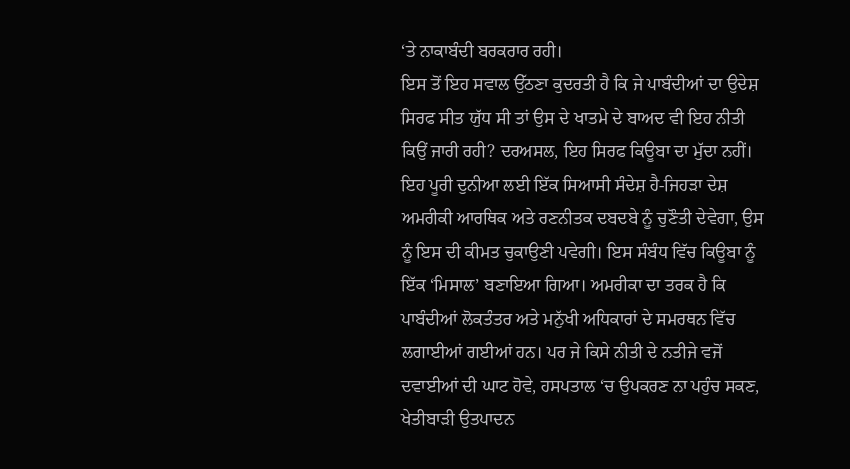‘ਤੇ ਨਾਕਾਬੰਦੀ ਬਰਕਰਾਰ ਰਹੀ।
ਇਸ ਤੋਂ ਇਹ ਸਵਾਲ ਉੱਠਣਾ ਕੁਦਰਤੀ ਹੈ ਕਿ ਜੇ ਪਾਬੰਦੀਆਂ ਦਾ ਉਦੇਸ਼ ਸਿਰਫ ਸੀਤ ਯੁੱਧ ਸੀ ਤਾਂ ਉਸ ਦੇ ਖਾਤਮੇ ਦੇ ਬਾਅਦ ਵੀ ਇਹ ਨੀਤੀ ਕਿਉਂ ਜਾਰੀ ਰਹੀ? ਦਰਅਸਲ, ਇਹ ਸਿਰਫ ਕਿਊਬਾ ਦਾ ਮੁੱਦਾ ਨਹੀਂ। ਇਹ ਪੂਰੀ ਦੁਨੀਆ ਲਈ ਇੱਕ ਸਿਆਸੀ ਸੰਦੇਸ਼ ਹੈ-ਜਿਹੜਾ ਦੇਸ਼ ਅਮਰੀਕੀ ਆਰਥਿਕ ਅਤੇ ਰਣਨੀਤਕ ਦਬਦਬੇ ਨੂੰ ਚੁਣੌਤੀ ਦੇਵੇਗਾ, ਉਸ ਨੂੰ ਇਸ ਦੀ ਕੀਮਤ ਚੁਕਾਉਣੀ ਪਵੇਗੀ। ਇਸ ਸੰਬੰਧ ਵਿੱਚ ਕਿਊਬਾ ਨੂੰ ਇੱਕ ‘ਮਿਸਾਲ’ ਬਣਾਇਆ ਗਿਆ। ਅਮਰੀਕਾ ਦਾ ਤਰਕ ਹੈ ਕਿ ਪਾਬੰਦੀਆਂ ਲੋਕਤੰਤਰ ਅਤੇ ਮਨੁੱਖੀ ਅਧਿਕਾਰਾਂ ਦੇ ਸਮਰਥਨ ਵਿੱਚ ਲਗਾਈਆਂ ਗਈਆਂ ਹਨ। ਪਰ ਜੇ ਕਿਸੇ ਨੀਤੀ ਦੇ ਨਤੀਜੇ ਵਜੋਂ ਦਵਾਈਆਂ ਦੀ ਘਾਟ ਹੋਵੇ, ਹਸਪਤਾਲ ‘ਚ ਉਪਕਰਣ ਨਾ ਪਹੁੰਚ ਸਕਣ, ਖੇਤੀਬਾੜੀ ਉਤਪਾਦਨ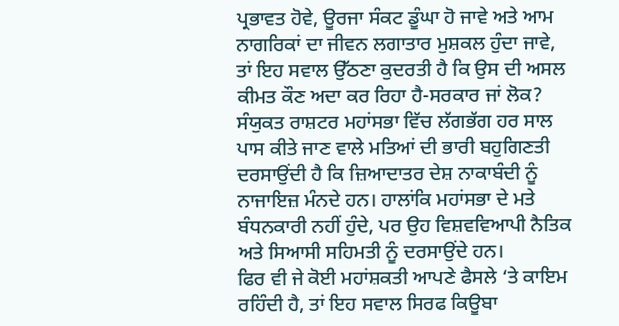ਪ੍ਰਭਾਵਤ ਹੋਵੇ, ਊਰਜਾ ਸੰਕਟ ਡੂੰਘਾ ਹੋ ਜਾਵੇ ਅਤੇ ਆਮ ਨਾਗਰਿਕਾਂ ਦਾ ਜੀਵਨ ਲਗਾਤਾਰ ਮੁਸ਼ਕਲ ਹੁੰਦਾ ਜਾਵੇ, ਤਾਂ ਇਹ ਸਵਾਲ ਉੱਠਣਾ ਕੁਦਰਤੀ ਹੈ ਕਿ ਉਸ ਦੀ ਅਸਲ ਕੀਮਤ ਕੌਣ ਅਦਾ ਕਰ ਰਿਹਾ ਹੈ-ਸਰਕਾਰ ਜਾਂ ਲੋਕ? ਸੰਯੁਕਤ ਰਾਸ਼ਟਰ ਮਹਾਂਸਭਾ ਵਿੱਚ ਲੱਗਭੱਗ ਹਰ ਸਾਲ ਪਾਸ ਕੀਤੇ ਜਾਣ ਵਾਲੇ ਮਤਿਆਂ ਦੀ ਭਾਰੀ ਬਹੁਗਿਣਤੀ ਦਰਸਾਉਂਦੀ ਹੈ ਕਿ ਜ਼ਿਆਦਾਤਰ ਦੇਸ਼ ਨਾਕਾਬੰਦੀ ਨੂੰ ਨਾਜਾਇਜ਼ ਮੰਨਦੇ ਹਨ। ਹਾਲਾਂਕਿ ਮਹਾਂਸਭਾ ਦੇ ਮਤੇ ਬੰਧਨਕਾਰੀ ਨਹੀਂ ਹੁੰਦੇ, ਪਰ ਉਹ ਵਿਸ਼ਵਵਿਆਪੀ ਨੈਤਿਕ ਅਤੇ ਸਿਆਸੀ ਸਹਿਮਤੀ ਨੂੰ ਦਰਸਾਉਂਦੇ ਹਨ।
ਫਿਰ ਵੀ ਜੇ ਕੋਈ ਮਹਾਂਸ਼ਕਤੀ ਆਪਣੇ ਫੈਸਲੇ ‘ਤੇ ਕਾਇਮ ਰਹਿੰਦੀ ਹੈ, ਤਾਂ ਇਹ ਸਵਾਲ ਸਿਰਫ ਕਿਊਬਾ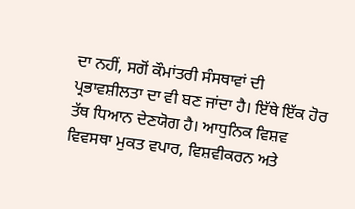ਦਾ ਨਹੀਂ, ਸਗੋਂ ਕੌਮਾਂਤਰੀ ਸੰਸਥਾਵਾਂ ਦੀ ਪ੍ਰਭਾਵਸ਼ੀਲਤਾ ਦਾ ਵੀ ਬਣ ਜਾਂਦਾ ਹੈ। ਇੱਥੇ ਇੱਕ ਹੋਰ ਤੱਥ ਧਿਆਨ ਦੇਣਯੋਗ ਹੈ। ਆਧੁਨਿਕ ਵਿਸ਼ਵ ਵਿਵਸਥਾ ਮੁਕਤ ਵਪਾਰ, ਵਿਸ਼ਵੀਕਰਨ ਅਤੇ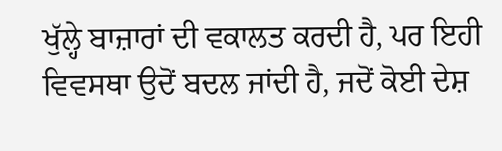ਖੁੱਲ੍ਹੇ ਬਾਜ਼ਾਰਾਂ ਦੀ ਵਕਾਲਤ ਕਰਦੀ ਹੈ, ਪਰ ਇਹੀ ਵਿਵਸਥਾ ਉਦੋਂ ਬਦਲ ਜਾਂਦੀ ਹੈ, ਜਦੋਂ ਕੋਈ ਦੇਸ਼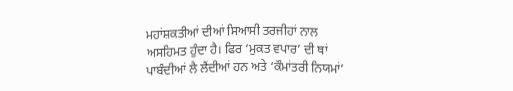ਮਹਾਂਸ਼ਕਤੀਆਂ ਦੀਆਂ ਸਿਆਸੀ ਤਰਜੀਹਾਂ ਨਾਲ ਅਸਹਿਮਤ ਹੁੰਦਾ ਹੈ। ਫਿਰ ‘ਮੁਕਤ ਵਪਾਰ’ ਦੀ ਥਾਂ ਪਾਬੰਦੀਆਂ ਲੈ ਲੈਂਦੀਆਂ ਹਨ ਅਤੇ ‘ਕੌਮਾਂਤਰੀ ਨਿਯਮਾਂ’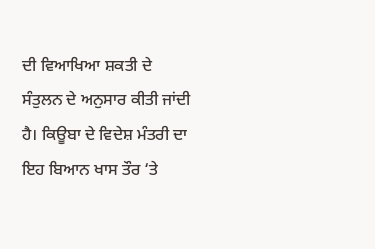ਦੀ ਵਿਆਖਿਆ ਸ਼ਕਤੀ ਦੇ ਸੰਤੁਲਨ ਦੇ ਅਨੁਸਾਰ ਕੀਤੀ ਜਾਂਦੀ ਹੈ। ਕਿਊਬਾ ਦੇ ਵਿਦੇਸ਼ ਮੰਤਰੀ ਦਾ ਇਹ ਬਿਆਨ ਖਾਸ ਤੌਰ ‘ਤੇ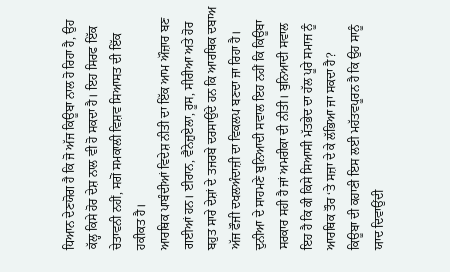ਧਿਆਨ ਦੇਣਯੋਗ ਹੈ ਕਿ ਜੋ ਅੱਜ ਕਿਊਬਾ ਨਾਲ ਹੋ ਰਿਹਾ ਹੈ, ਉਹ ਕੱਲ੍ਹ ਕਿਸੇ ਹੋਰ ਦੇਸ਼ ਨਾਲ ਵੀ ਹੋ ਸਕਦਾ ਹੈ। ਇਹ ਸਿਰਫ ਇੱਕ ਚੇਤਾਵਨੀ ਨਹੀਂ, ਸਗੋਂ ਸਮਕਾਲੀ ਵਿਸ਼ਵ ਸਿਆਸਤ ਦੀ ਇੱਕ ਹਕੀਕਤ ਹੈ।
ਆਰਥਿਕ ਪਾਬੰਦੀਆਂ ਵਿਦੇਸ਼ ਨੀਤੀ ਦਾ ਇੱਕ ਆਮ ਔਜ਼ਾਰ ਬਣ ਗਈਆਂ ਹਨ। ਈਰਾਨ, ਵੈਨੇਜ਼ੁਏਲਾ, ਰੂਸ, ਸੀਰੀਆ ਅਤੇ ਹੋਰ ਬਹੁਤ ਸਾਰੇ ਦੇਸ਼ਾਂ ਦੇ ਤਜਰਬੇ ਦਰਸਾਉਂਦੇ ਹਨ ਕਿ ਆਰਥਿਕ ਦਬਾਅ ਅੱਜ ਫੌਜੀ ਦਖਲਅੰਦਾਜ਼ੀ ਦਾ ਵਿਕਲਪ ਬਣਦਾ ਜਾ ਰਿਹਾ ਹੈ। ਦੁਨੀਆ ਦੇ ਸਾਹਮਣੇ ਬੁਨਿਆਦੀ ਸਵਾਲ ਇਹ ਨਹੀਂ ਕਿ ਕਿਊਬਾ ਸਰਕਾਰ ਸਹੀ ਹੈ ਜਾਂ ਅਮਰੀਕਾ ਦੀ ਨੀਤੀ। ਬੁਨਿਆਦੀ ਸਵਾਲ ਇਹ ਹੈ ਕਿ ਕੀ ਕਿਸੇ ਸਿਆਸੀ ਮੱਤਭੇਦ ਦਾ ਹੱਲ ਪੂਰੇ ਸਮਾਜ ਨੂੰ ਆਰਥਿਕ ਤੌਰ ‘ਤੇ ਸਜ਼ਾ ਦੇ ਕੇ ਲੱਭਿਆ ਜਾ ਸਕਦਾ ਹੈ?
ਕਿਊਬਾ ਦੀ ਕਹਾਣੀ ਇਸ ਲਈ ਮਹੱਤਵਪੂਰਨ ਹੈ ਕਿ ਉਹ ਸਾਨੂੰ ਯਾਦ ਦਿਵਾਉਂਦੀ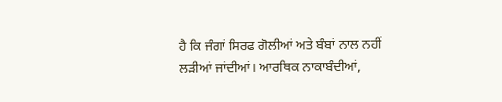ਹੈ ਕਿ ਜੰਗਾਂ ਸਿਰਫ ਗੋਲੀਆਂ ਅਤੇ ਬੰਬਾਂ ਨਾਲ ਨਹੀਂ ਲੜੀਆਂ ਜਾਂਦੀਆਂ। ਆਰਥਿਕ ਨਾਕਾਬੰਦੀਆਂ,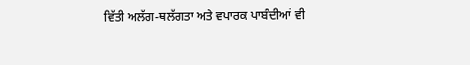ਵਿੱਤੀ ਅਲੱਗ-ਥਲੱਗਤਾ ਅਤੇ ਵਪਾਰਕ ਪਾਬੰਦੀਆਂ ਵੀ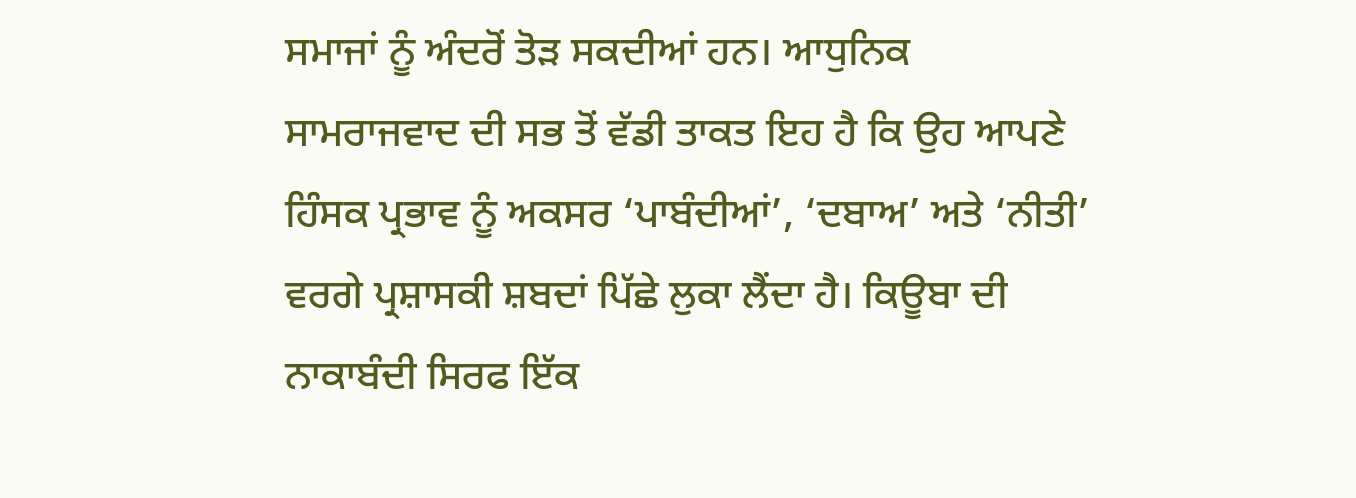ਸਮਾਜਾਂ ਨੂੰ ਅੰਦਰੋਂ ਤੋੜ ਸਕਦੀਆਂ ਹਨ। ਆਧੁਨਿਕ ਸਾਮਰਾਜਵਾਦ ਦੀ ਸਭ ਤੋਂ ਵੱਡੀ ਤਾਕਤ ਇਹ ਹੈ ਕਿ ਉਹ ਆਪਣੇ ਹਿੰਸਕ ਪ੍ਰਭਾਵ ਨੂੰ ਅਕਸਰ ‘ਪਾਬੰਦੀਆਂ’, ‘ਦਬਾਅ’ ਅਤੇ ‘ਨੀਤੀ’ ਵਰਗੇ ਪ੍ਰਸ਼ਾਸਕੀ ਸ਼ਬਦਾਂ ਪਿੱਛੇ ਲੁਕਾ ਲੈਂਦਾ ਹੈ। ਕਿਊਬਾ ਦੀ ਨਾਕਾਬੰਦੀ ਸਿਰਫ ਇੱਕ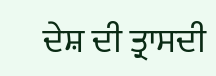ਦੇਸ਼ ਦੀ ਤ੍ਰਾਸਦੀ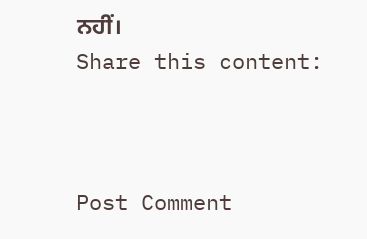ਨਹੀਂ।
Share this content:



Post Comment